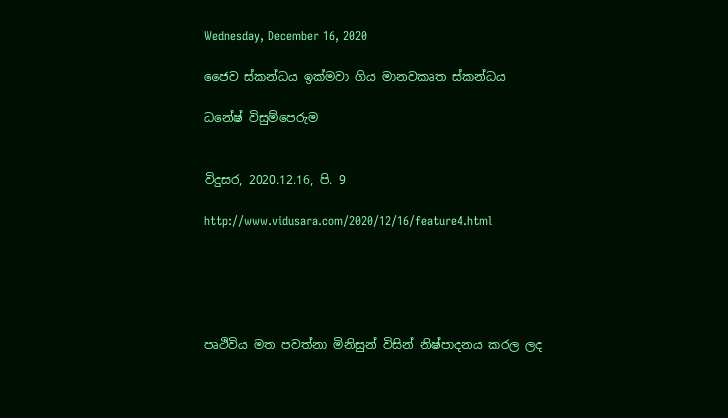Wednesday, December 16, 2020

ජෛව ස්කන්ධය ඉක්මවා ගිය මානවකෘත ස්කන්ධය

ධනේෂ් විසුම්පෙරුම


විදුසර, 2020.12.16, පි. 9

http://www.vidusara.com/2020/12/16/feature4.html





පෘථිවිය මත පවත්නා මිනිසුන් විසින් නිෂ්පාදනය කරල ලද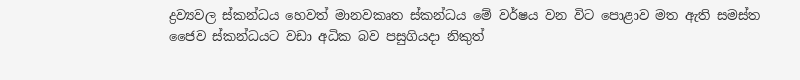ද්‍රව්‍යවල ස්කන්ධය හෙවත් මානවකෘත ස්කන්ධය මේ වර්ෂය වන විට පොළාව මත ඇති සමස්ත ජෛව ස්කන්ධයට වඩා අධික බව පසුගියදා නිකුත්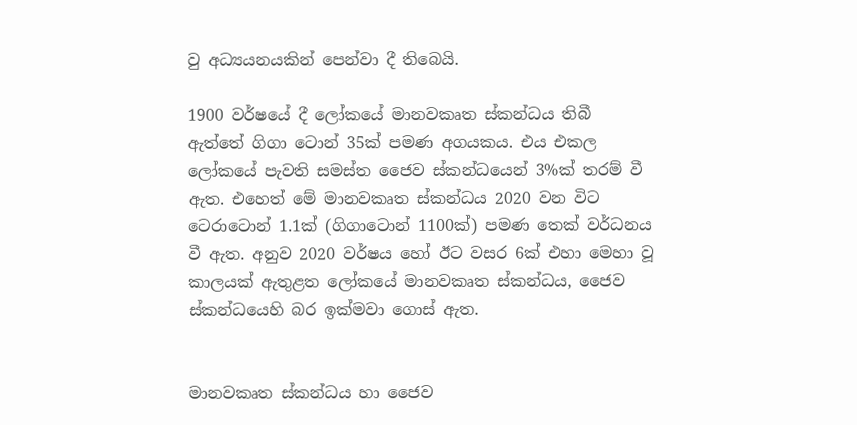වු අධ්‍යයනයකින් පෙන්වා දී තිබෙයි.

1900 වර්ෂයේ දී ලෝකයේ මානවකෘත ස්කන්ධය තිබී ඇත්තේ ගිගා ටොන් 35ක් පමණ අගයකය. එය එකල ලෝකයේ පැවති සමස්ත ජෛව ස්කන්ධයෙන් 3%ක් තරම් වී ඇත. එහෙත් මේ මානවකෘත ස්කන්ධය 2020 වන විට ටෙරාටොන් 1.1ක් (ගිගාටොන් 1100ක්) පමණ තෙක් වර්ධනය වී ඇත. අනුව 2020 වර්ෂය හෝ ඊට වසර 6ක් එහා මෙහා වූ කාලයක් ඇතුළත ලෝකයේ මානවකෘත ස්කන්ධය, ජෛව ස්කන්ධයෙහි බර ඉක්මවා ගොස් ඇත.


මානවකෘත ස්කන්ධය හා ජෛව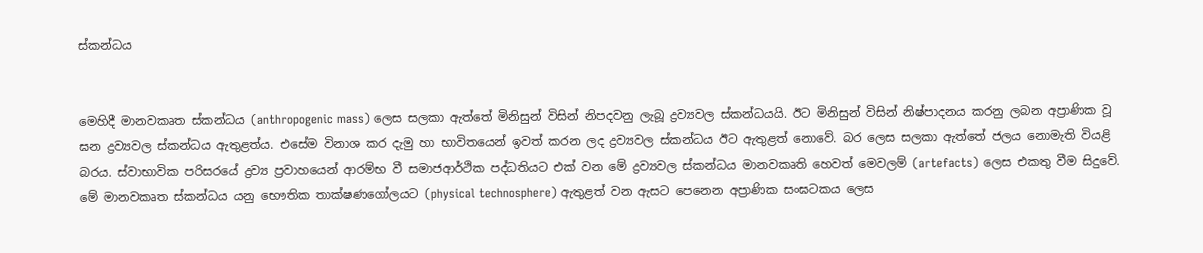ස්කන්ධය


මෙහිදී මානවකෘත ස්කන්ධය (anthropogenic mass) ලෙස සලකා ඇත්තේ මිනිසුන් විසින් නිපදවනු ලැබූ ද්‍රව්‍යවල ස්කන්ධයයි. ඊට මිනිසුන් විසින් නිෂ්පාදනය කරනු ලබන අප්‍රාණික වූ ඝන ද්‍රව්‍යවල ස්කන්ධය ඇතුළත්ය. එසේම විනාශ කර දැමු හා භාවිතයෙන් ඉවත් කරන ලද ද්‍රව්‍යවල ස්කන්ධය ඊට ඇතුළත් නොවේ. බර ලෙස සලකා ඇත්තේ ජලය නොමැති වියළි බරය. ස්වාභාවික පරිසරයේ ද්‍රව්‍ය ප්‍රවාහයෙන් ආරම්භ වී සමාජආර්ථික පද්ධතියට එක් වන මේ ද්‍රව්‍යවල ස්කන්ධය මානවකෘති හෙවත් මෙවලම් (artefacts) ලෙස එකතු වීම සිදුවේ. මේ මානවකෘත ස්කන්ධය යනු භෞතික තාක්ෂණගෝලයට (physical technosphere) ඇතුළත් වන ඇසට පෙනෙන අප්‍රාණික සංඝටකය ලෙස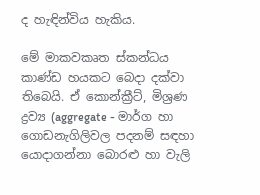ද හැඳින්විය හැකිය.

මේ මාකවකෘත ස්කන්ධය කාණ්ඩ හයකට බෙදා දක්වා තිබෙයි. ඒ කොන්ක්‍රීට්, මිශ්‍රණ ද්‍රව්‍ය (aggregate - මාර්ග හා ගොඩනැගිලිවල පදනම් සඳහා යොදාගන්නා බොරළු හා වැලි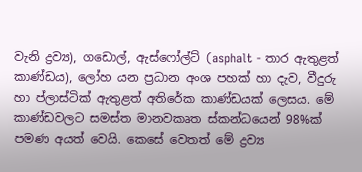වැනි ද්‍රව්‍ය), ගඩොල්, ඇස්ෆෝල්ට් (asphalt - තාර ඇතුළත් කාණ්ඩය), ලෝහ යන ප්‍රධාන අංශ පහක් හා දැව, වීදුරු හා ප්ලාස්ටික් ඇතුළත් අතිරේක කාණ්ඩයක් ලෙසය. මේ කාණ්ඩවලට සමස්ත මානවකෘත ස්කන්ධයෙන් 98%ක් පමණ අයත් වෙයි. කෙසේ වෙතත් මේ ද්‍රව්‍ය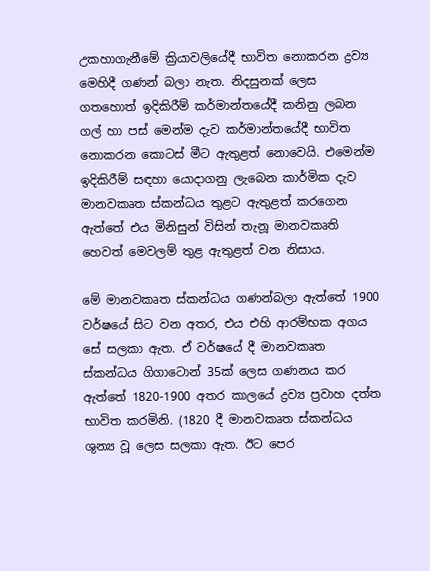උකහාගැනීමේ ක්‍රියාවලියේදී භාවිත නොකරන ද්‍රව්‍ය මෙහිදී ගණන් බලා නැත. නිදසුනක් ලෙස ගතහොත් ඉදිකිරීම් කර්මාන්තයේදී කනිනු ලබන ගල් හා පස් මෙන්ම දැව කර්මාන්තයේදී භාවිත නොකරන කොටස් මීට ඇතුළත් නොවෙයි. එමෙන්ම ඉදිකිරීම් සඳහා යොදාගනු ලැබෙන කාර්මික දැව මානවකෘත ස්කන්ධය තුළට ඇතුළත් කරගෙන ඇත්තේ එය මිනිසුන් විසින් තැනූ මානවකෘති හෙවත් මෙවලම් තුළ ඇතුළත් වන නිසාය.

මේ මානවකෘත ස්කන්ධය ගණන්බලා ඇත්තේ 1900 වර්ෂයේ සිට වන අතර, එය එහි ආරම්භක අගය සේ සලකා ඇත. ඒ වර්ෂයේ දී මානවකෘත ස්කන්ධය ගිගාටොන් 35ක් ලෙස ගණනය කර ඇත්තේ 1820-1900 අතර කාලයේ ද්‍රව්‍ය ප්‍රවාහ දත්ත භාවිත කරමිනි. (1820 දී මානවකෘත ස්කන්ධය ශුන්‍ය වූ ලෙස සලකා ඇත. ඊට පෙර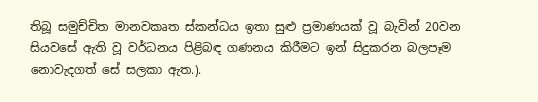තිබූ සමුච්චිත මානවකෘත ස්කන්ධය ඉතා සුළු ප්‍රමාණයක් වූ බැවින් 20වන සියවසේ ඇති වූ වර්ධනය පිළිබඳ ගණනය කිරීමට ඉන් සිදුකරන බලපෑම නොවැදගත් සේ සලකා ඇත.).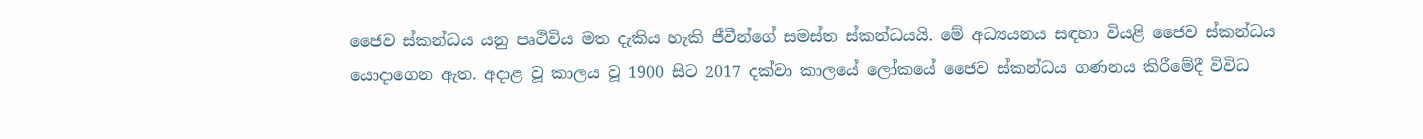ජෛව ස්කන්ධය යනු පෘථිවිය මත දැකිය හැකි ජීවීන්ගේ සමස්ත ස්කන්ධයයි. මේ අධ්‍යයනය සඳහා වියළි ජෛව ස්කන්ධය යොදාගෙන ඇත. අදාළ වූ කාලය වූ 1900 සිට 2017 දක්වා කාලයේ ලෝකයේ ජෛව ස්කන්ධය ගණනය කිරීමේදී විවිධ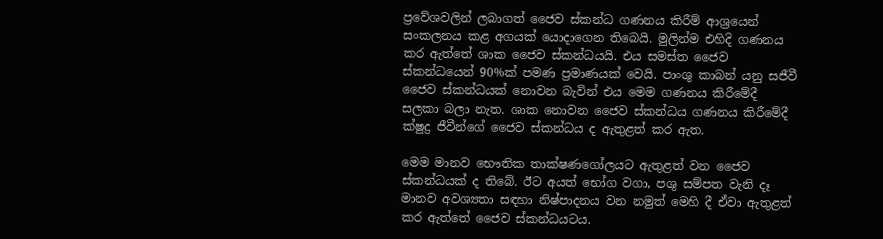ප්‍රවේශවලින් ලබාගත් ජෛව ස්කන්ධ ගණනය කිරීම් ආශ්‍රයෙන් සංකලනය කළ අගයක් යොදාගෙන තිබෙයි. මුලින්ම එහිදි ගණනය කර ඇත්තේ ශාක ජෛව ස්කන්ධයයි. එය සමස්ත ජෛව ස්කන්ධයෙන් 90%ක් පමණ ප්‍රමාණයක් වෙයි. පාංශු කාබන් යනු සජීවී ජෛව ස්කන්ධයක් නොවන බැවින් එය මෙම ගණනය කිරීමේදී සලකා බලා නැත. ශාක නොවන ජෛව ස්කන්ධය ගණනය කිරීමේදී ක්ෂුද්‍ර ජීවීන්ගේ ජෛව ස්කන්ධය ද ඇතුළත් කර ඇත.

මෙම මානව භෞතික තාක්ෂණගෝලයට ඇතුළත් වන ජෛව ස්කන්ධයක් ද තිබේ. ඊට අයත් භෝග වගා, පශු සම්පත වැනි දෑ මානව අවශ්‍යතා සඳහා නිෂ්පාදනය වන නමුත් මෙහි දී ඒවා ඇතුළත් කර ඇත්තේ ජෛව ස්කන්ධයටය.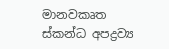මානවකෘත ස්කන්ධ අපද්‍රව්‍ය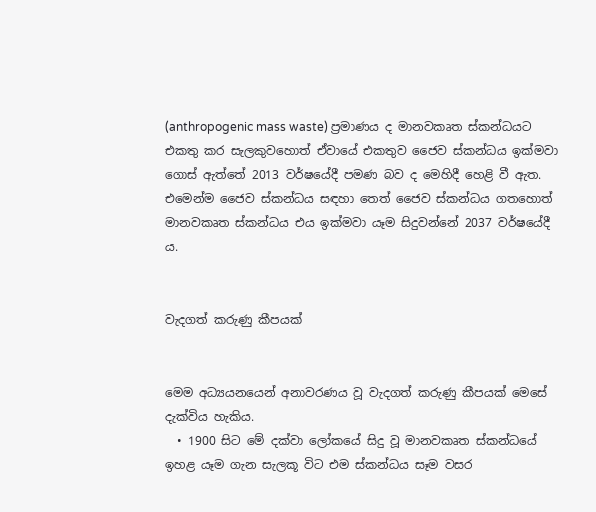(anthropogenic mass waste) ප්‍රමාණය ද මානවකෘත ස්කන්ධයට එකතු කර සැලකුවහොත් ඒවායේ එකතුව ජෛව ස්කන්ධය ඉක්මවා ගොස් ඇත්තේ 2013 වර්ෂයේදී පමණ බව ද මෙහිදී හෙළි වී ඇත. එමෙන්ම ජෛව ස්කන්ධය සඳහා තෙත් ජෛව ස්කන්ධය ගතහොත් මානවකෘත ස්කන්ධය එය ඉක්මවා යෑම සිදුවන්නේ 2037 වර්ෂයේදී ය.


වැදගත් කරුණු කීපයක්


මෙම අධ්‍යයනයෙන් අනාවරණය වූ වැදගත් කරුණු කීපයක් මෙසේ දැක්විය හැකිය.
  • 1900 සිට මේ දක්වා ලෝකයේ සිදු වූ මානවකෘත ස්කන්ධයේ ඉහළ යෑම ගැන සැලකූ විට එම ස්කන්ධය සෑම වසර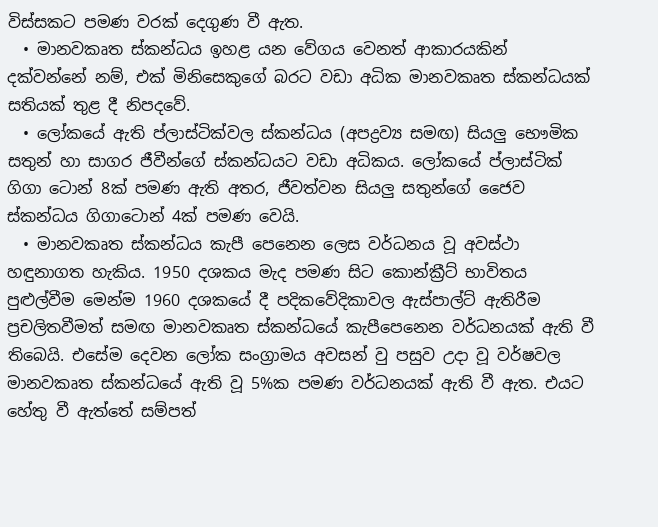විස්සකට පමණ වරක් දෙගුණ වී ඇත.
  • මානවකෘත ස්කන්ධය ඉහළ යන වේගය වෙනත් ආකාරයකින් දක්වන්නේ නම්, එක් මිනිසෙකුගේ බරට වඩා අධික මානවකෘත ස්කන්ධයක් සතියක් තුළ දී නිපදවේ.
  • ලෝකයේ ඇති ප්ලාස්ටික්වල ස්කන්ධය (අපද්‍රව්‍ය සමඟ) සියලු භෞමික සතුන් හා සාගර ජීවීන්ගේ ස්කන්ධයට වඩා අධිකය. ලෝකයේ ප්ලාස්ටික් ගිගා ටොන් 8ක් පමණ ඇති අතර, ජීවත්වන සියලු සතුන්ගේ ජෛව ස්කන්ධය ගිගාටොන් 4ක් පමණ වෙයි.
  • මානවකෘත ස්කන්ධය කැපී පෙනෙන ලෙස වර්ධනය වූ අවස්ථා හඳුනාගත හැකිය. 1950 දශකය මැද පමණ සිට කොන්ක්‍රීට් භාවිතය පුළුල්වීම මෙන්ම 1960 දශකයේ දී පදිකවේදිකාවල ඇස්පාල්ට් ඇතිරීම ප්‍රචලිතවීමත් සමඟ මානවකෘත ස්කන්ධයේ කැපීපෙනෙන වර්ධනයක් ඇති වී තිබෙයි. එසේම දෙවන ලෝක සංග්‍රාමය අවසන් වු පසුව උදා වූ වර්ෂවල මානවකෘත ස්කන්ධයේ ඇති වූ 5%ක පමණ වර්ධනයක් ඇති වී ඇත. එයට හේතු වී ඇත්තේ සම්පත්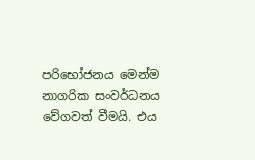පරිභෝජනය මෙන්ම නාගරික සංවර්ධනය වේගවත් වීමයි. එය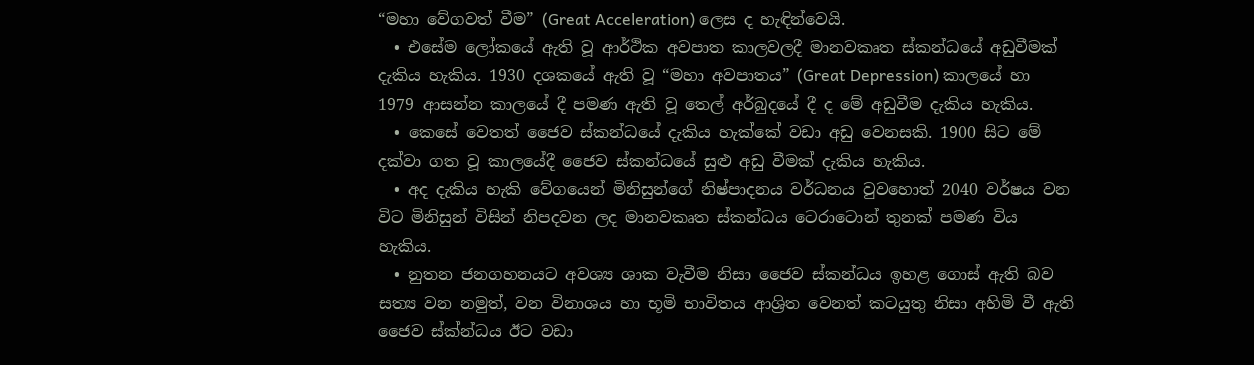“මහා වේගවත් වීම” (Great Acceleration) ලෙස ද හැඳින්වෙයි.
  • එසේම ලෝකයේ ඇති වූ ආර්ථික අවපාත කාලවලදී මානවකෘත ස්කන්ධයේ අඩුවීමක් දැකිය හැකිය. 1930 දශකයේ ඇති වූ “මහා අවපාතය” (Great Depression) කාලයේ හා 1979 ආසන්න කාලයේ දී පමණ ඇති වූ තෙල් අර්බුදයේ දී ද මේ අඩුවීම දැකිය හැකිය.
  • කෙසේ වෙතත් ජෛව ස්කන්ධයේ දැකිය හැක්කේ වඩා අඩු වෙනසකි. 1900 සිට මේ දක්වා ගත වූ කාලයේදී ජෛව ස්කන්ධයේ සුළු අඩු වීමක් දැකිය හැකිය.
  • අද දැකිය හැකි වේගයෙන් මිනිසුන්ගේ නිෂ්පාදනය වර්ධනය වුවහොත් 2040 වර්ෂය වන විට මිනිසුන් විසින් නිපදවන ලද මානවකෘත ස්කන්ධය ටෙරාටොන් තුනක් පමණ විය හැකිය.
  • නුතන ජනගහනයට අවශ්‍ය ශාක වැවීම නිසා ජෛව ස්කන්ධය ඉහළ ගොස් ඇති බව සත්‍ය වන නමුත්, වන විනාශය හා භූමි භාවිතය ආශ්‍රිත වෙනත් කටයුතු නිසා අහිමි වී ඇති ජෛව ස්ක්න්ධය ඊට වඩා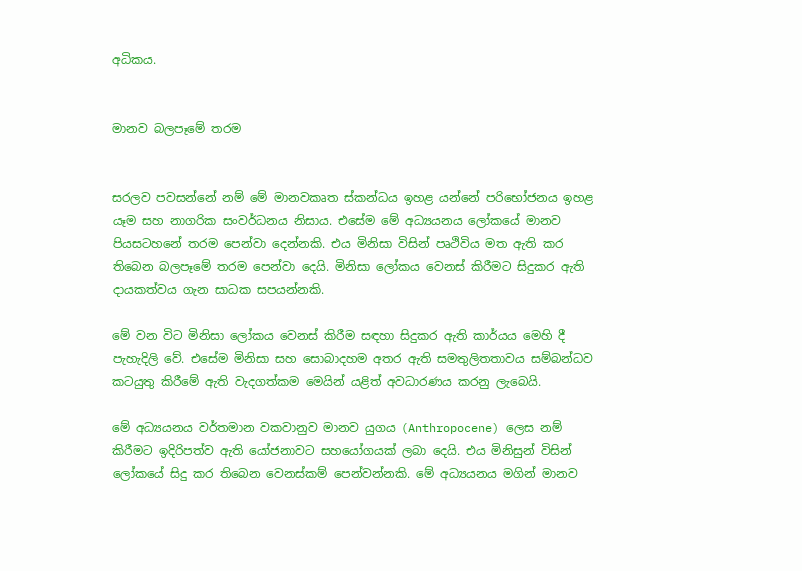අධිකය.


මානව බලපෑමේ තරම


සරලව පවසන්නේ නම් මේ මානවකෘත ස්කන්ධය ඉහළ යන්නේ පරිභෝජනය ඉහළ යෑම සහ නාගරික සංවර්ධනය නිසාය. එසේම මේ අධ්‍යයනය ලෝකයේ මානව පියසටහනේ තරම පෙන්වා දෙන්නකි. එය මිනිසා විසින් පෘථිවිය මත ඇති කර තිබෙන බලපෑමේ තරම පෙන්වා දෙයි. මිනිසා ලෝකය වෙනස් කිරීමට සිදුකර ඇති දායකත්වය ගැන සාධක සපයන්නකි.

මේ වන විට මිනිසා ලෝකය වෙනස් කිරීම සඳහා සිදුකර ඇති කාර්යය මෙහි දී පැහැදිලි වේ. එසේම මිනිසා සහ සොබාදහම අතර ඇති සමතුලිතතාවය සම්බන්ධව කටයුතු කිරීමේ ඇති වැදගත්කම මෙයින් යළිත් අවධාරණය කරනු ලැබෙයි.

මේ අධ්‍යයනය වර්තමාන වකවානුව මානව යුගය (Anthropocene) ලෙස නම් කිරීමට ඉදිරිපත්ව ඇති යෝජනාවට සහයෝගයක් ලබා දෙයි. එය මිනිසුන් විසින් ලෝකයේ සිදු කර තිබෙන වෙනස්කම් පෙන්වන්නකි. මේ අධ්‍යයනය මගින් මානව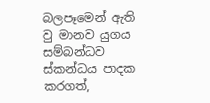බලපෑමෙන් ඇති වු මානව යුගය සම්බන්ධව ස්කන්ධය පාදක කරගත්,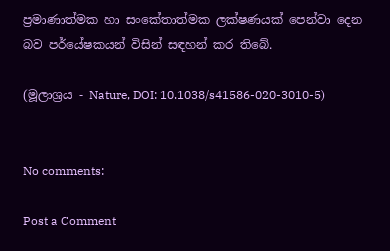ප්‍රමාණාත්මක හා සංකේතාත්මක ලක්ෂණයක් පෙන්වා දෙන බව පර්යේෂකයන් විසින් සඳහන් කර තිබේ.

(මූලාශ්‍රය - Nature, DOI: 10.1038/s41586-020-3010-5)


No comments:

Post a Comment